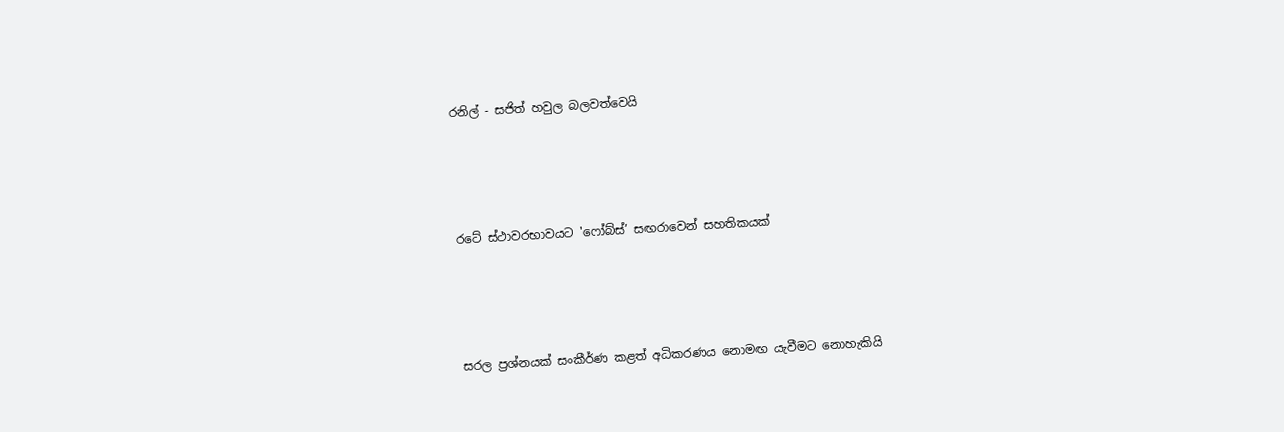රනිල් - සජිත් හවුල බලවත්වෙයි




රටේ ස්ථාවරභාවයට 'ෆෝබ්ස්’ සඟරාවෙන් සහතිකයක්




සරල ප්‍රශ්නයක් සංකීර්ණ කළත් අධිකරණය නොමඟ යැවීමට නොහැකියි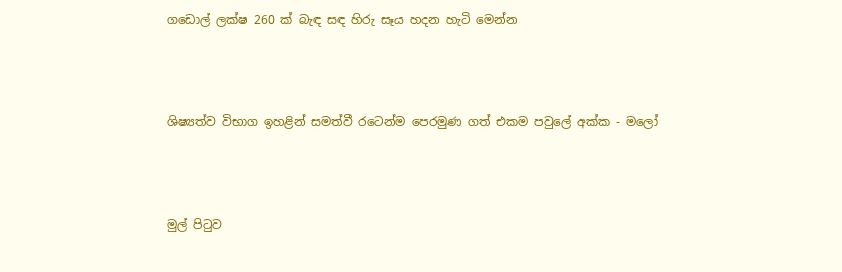ගඩොල් ලක්ෂ 260 ක් බැඳ සඳ හිරු සෑය හදන හැටි මෙන්න




ශිෂ්‍යත්ව විභාග ඉහළින් සමත්වී රටෙන්ම පෙරමුණ ගත් එකම පවුලේ අක්ක - මලෝ




මුල් පිටුව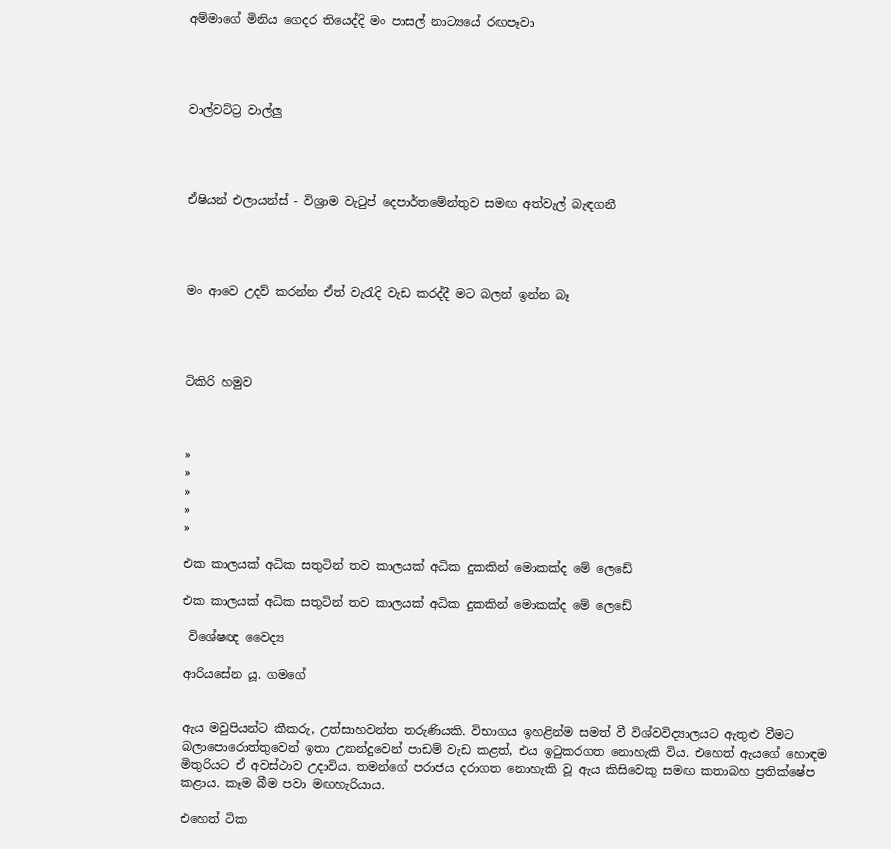අම්මාගේ මිනිය ගෙදර තියෙද්දි මං පාසල් නාට්‍යයේ රඟපෑවා




වාල්වට්ට්‍ර වාල්ලු




ඒෂියන් එලායන්ස් - විශ්‍රාම වැටුප් දෙපාර්තමේන්තුව සමඟ අත්වැල් බැඳගනී




මං ආවෙ උදව් කරන්න ඒත් වැරැදි වැඩ කරද්දී මට බලන් ඉන්න බෑ




ටිකිරි හමුව



»
»
»
»
»

එක කාලයක් අධික සතුටින් තව කාලයක් අධික දුකකින් මොකක්ද මේ ලෙඩේ

එක කාලයක් අධික සතුටින් තව කාලයක් අධික දුකකින් මොකක්ද මේ ලෙඩේ

 විශේෂඥ වෛද්‍ය

ආරියසේන යූ. ගමගේ


ඇය මවුපියන්ට කීකරු, උත්සාහවන්ත තරුණියකි. විභාගය ඉහළින්ම සමත් වී විශ්වවිද්‍යාලයට ඇතුළු වීමට බලාපොරොත්තුවෙන් ඉතා උනන්දුවෙන් පාඩම් වැඩ කළත්, එය ඉටුකරගත නොහැකි විය. එහෙත් ඇයගේ හොඳම මිතුරියට ඒ අවස්ථාව උදාවිය. තමන්ගේ පරාජය දරාගත නොහැකි වූ ඇය කිසිවෙකු සමඟ කතාබහ ප්‍රතික්ෂේප කළාය. කෑම බීම පවා මඟහැරියාය.

එහෙත් ටික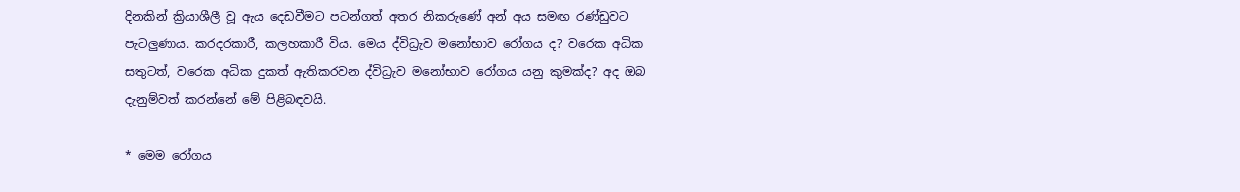දිනකින් ක්‍රියාශීලී වූ ඇය දෙඩවීමට පටන්ගත් අතර නිකරුණේ අන් අය සමඟ රණ්ඩුවට පැටලුණාය. කරදරකාරී, කලහකාරී විය. මෙය ද්විධ්‍රැව මනෝභාව රෝගය ද? වරෙක අධික සතුටත්, වරෙක අධික දුකත් ඇතිකරවන ද්විධ්‍රැව මනෝභාව රෝගය යනු කුමක්ද? අද ඔබ දැනුම්වත් කරන්නේ මේ පිළිබඳවයි.

* මෙම රෝගය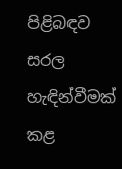පිළිබඳව සරල හැඳින්වීමක් කළ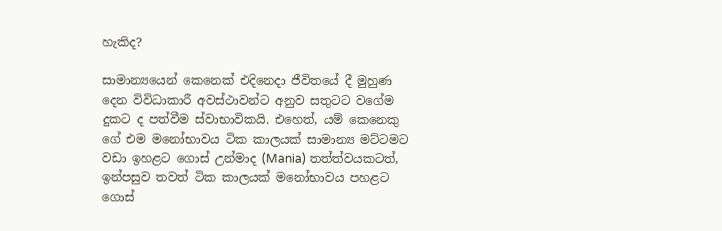හැකිද?

සාමාන්‍යයෙන් කෙනෙක් එදිනෙදා ජීවිතයේ දී මුහුණ දෙන විවිධාකාරී අවස්ථාවන්ට අනුව සතුටට වගේම දුකට ද පත්වීම ස්වාභාවිකයි. එහෙත්, යම් කෙනෙකු ගේ එම ‍මනෝභාවය ටික කාලයක් සාමාන්‍ය මට්ටමට වඩා ඉහළට ගොස් උන්මාද (Mania) තත්ත්වයකටත්, ඉන්පසුව තවත් ටික කාලයක් මනෝභාවය පහළට ගොස්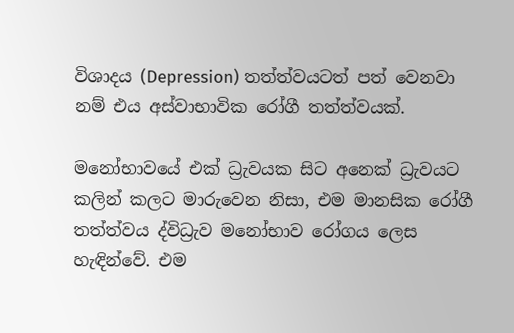විශාදය (Depression) තත්ත්වයටත් පත් වෙනවා නම් එය අස්වාභාවික රෝගී තත්ත්වයක්.

මනෝභාවයේ එක් ධ්‍රැවයක සිට අනෙක් ධ්‍රැවයට කලින් කලට මාරුවෙන නිසා, එම මානසික රෝගී තත්ත්වය ද්විධ්‍රැව මනෝභාව රෝගය ලෙස හැඳින්වේ. එම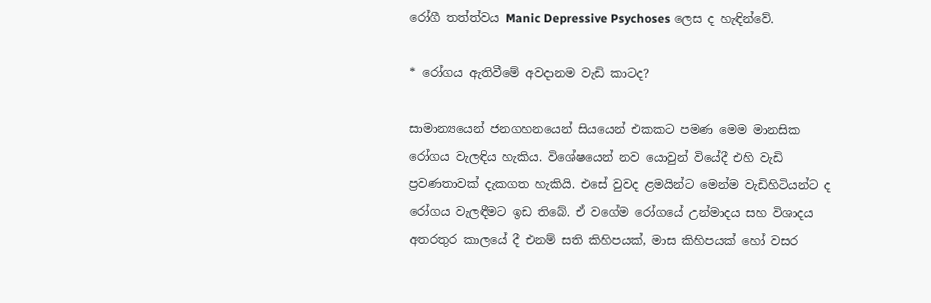රෝගී තත්ත්වය Manic Depressive Psychoses ලෙස ද හැඳින්වේ.

* රෝගය ඇතිවීමේ අවදානම වැඩි කාටද?

සාමාන්‍යයෙන් ජනගහනයෙන් සියයෙන් එකකට පමණ මෙම මානසික රෝගය වැලඳිය හැකිය. විශේෂයෙන් නව යොවුන් වියේදී එහි වැඩි ප්‍රවණතාවක් දැකගත හැකියි. එසේ වුවද ළමයින්ට මෙන්ම වැඩිහිටියන්ට ද රෝගය වැලඳීමට ඉඩ තිබේ. ඒ වගේම රෝගයේ උන්මාදය සහ විශාදය අතරතුර කාලයේ දී එනම් සති කිහිපයක්, මාස කිහිපයක් හෝ වසර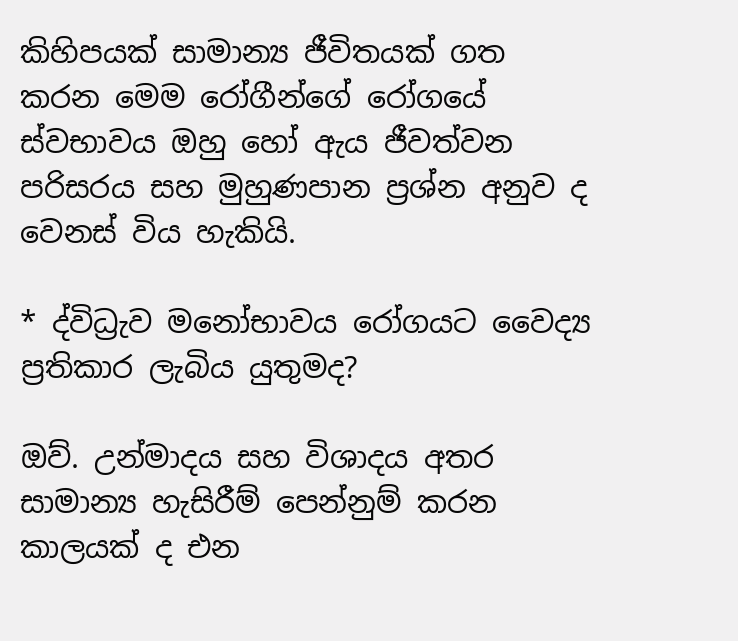කිහිපයක් සාමාන්‍ය ජීවිතයක් ගත කරන මෙම රෝගීන්ගේ රෝගයේ ස්වභාවය ඔහු හෝ ඇය ජීවත්වන පරිසරය සහ මුහුණපාන ප්‍රශ්න අනුව ද වෙනස් විය හැකියි.

* ද්විධ්‍රැව මනෝභාවය රෝගයට වෛද්‍ය ප්‍රතිකාර ලැබිය යුතුමද?

ඔව්. උන්මාදය සහ විශාදය අතර සාමාන්‍ය හැසිරීම් පෙන්නුම් කරන කාල‍යක් ද එන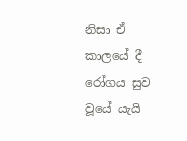නිසා ඒ කාලයේ දී රෝගය සුව වූයේ යැයි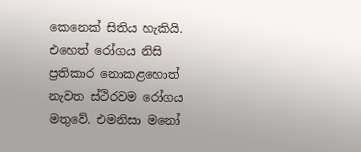කෙනෙක් සිතිය හැකියි. එහෙත් රෝගය නිසි ප්‍රතිකාර නොකළහොත් නැවත ස්ථිරවම රෝගය මතුවේ. එමනිසා මනෝ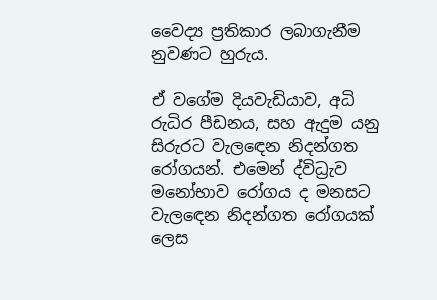වෛද්‍ය ප්‍රතිකාර ලබාගැනීම නුවණට හුරුය.

ඒ වගේම දියවැඩියාව, අධි රුධිර පීඩනය, සහ ඇදුම යනු සිරුරට වැල‍ඳෙන නිදන්ගත රෝගයන්. එමෙන් ද්විධ්‍රැව මනෝභාව රෝගය ද මනසට වැල‍ඳෙන නිදන්ගත රෝගයක් ලෙස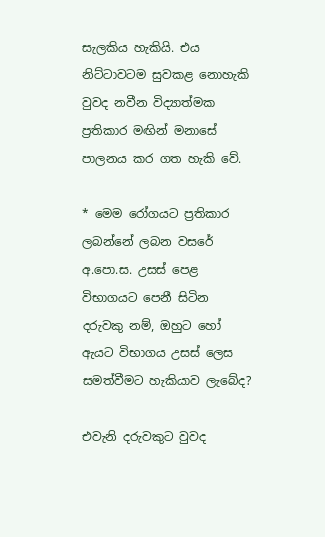සැලකිය හැකියි. එය නිට්ටාවටම සුවකළ නොහැකි වුවද නවීන විද්‍යාත්මක ප්‍රතිකාර මඟින් මනාසේ පාලනය කර ගත හැකි වේ.

* මෙම රෝගයට ප්‍රතිකාර ලබන්නේ ලබන වසරේ අ.පො.ස. උසස් පෙළ විභාගයට පෙනී සිටින දරුවකු නම්, ඔහුට හෝ ඇයට විභාගය උසස් ලෙස සමත්වීමට හැකියාව ලැබේද?

එවැනි දරුවකුට වුවද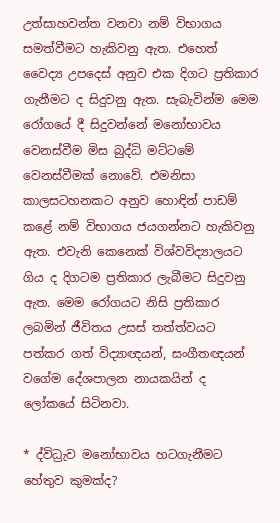උත්සාහවන්ත වනවා නම් විභාගය සමත්වීමට හැකිවනු ඇත. එහෙත් වෛද්‍ය උපදෙස් අනුව එක දිගට ප්‍රතිකාර ගැනීමට ද සිදුවනු ඇත. සැබැවින්ම මෙම රෝගයේ දී සිදුවන්නේ මනෝභාවය වෙනස්වීම මිස බුද්ධි මට්ටමේ වෙනස්වීමක් නොවේ. එමනිසා කාලසටහනකට අනුව හොඳින් පාඩම් කළේ නම් විභාගය ජයගන්නට හැකිවනු ඇත. එවැනි කෙනෙක් විශ්වවිද්‍යාලයට ගිය ද දිගටම ප්‍රතිකාර ලැබීමට සිදුවනු ඇත. මෙම රෝගයට නිසි ප්‍රතිකාර ලබමින් ජීවිතය උසස් තත්ත්වයට පත්කර ගත් විද්‍යාඥයන්, සංගීතඥයන් වගේම දේශපාලන නායකයින් ද ලෝකයේ සිටිනවා.

* ද්විධ්‍රැව මනෝභාවය හටගැනීමට හේතුව කුමක්ද?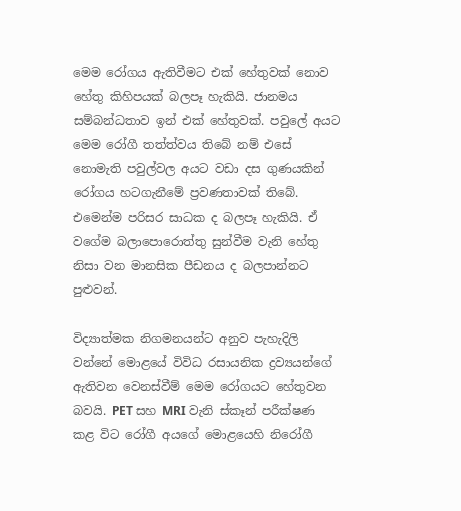මෙම රෝගය ඇතිවීමට එක් හේතුවක් නොව හේතු කිහිපයක් බලපෑ හැකියි. ජානමය සම්බන්ධතාව ඉන් එක් හේතුවක්. පවුලේ අයට මෙම රෝගී තත්ත්වය තිබේ නම් එසේ නොමැති පවුල්වල අයට වඩා දස ගුණයකින් රෝගය හටගැනීමේ ප්‍රවණතාවක් තිබේ. එමෙන්ම පරිසර සාධක ද බලපෑ හැකියි. ඒ වගේම බලාපොරොත්තු සුන්වීම වැනි හේතු නිසා වන මානසික පීඩනය ද බලපාන්නට පුළුවන්.

විද්‍යාත්මක නිගමනයන්ට අනුව පැහැදිලි වන්නේ මොළයේ විවිධ රසායනික ද්‍රව්‍යයන්ගේ ඇතිවන වෙනස්වීම් මෙම රෝගයට හේතුවන බවයි. PET සහ MRI වැනි ස්කෑන් පරීක්ෂණ කළ විට රෝගී අයගේ මොළයෙහි නිරෝගී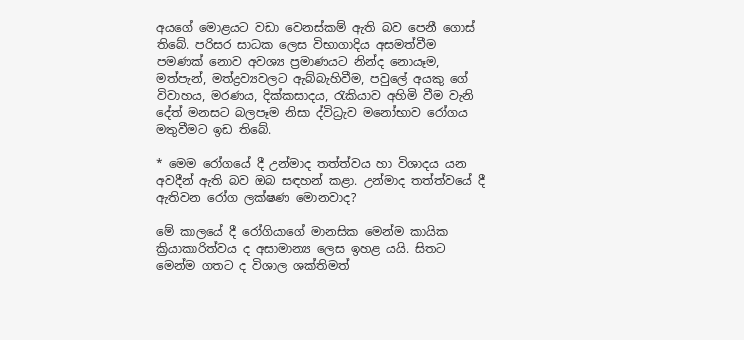අයගේ මොළයට වඩා වෙනස්කම් ඇති බව පෙනී ගොස් තිබේ. පරිසර සාධක ලෙස විභාගාදිය අසමත්වීම පමණක් නොව අවශ්‍ය ප්‍රමාණයට නින්ද නොයෑම, මත්පැන්, මත්ද්‍රව්‍යවලට ඇබ්බැහිවීම, පවුලේ අයකු ගේ විවාහය, මරණය, දික්කසාදය, රැකියාව අහිමි වීම වැනි දේත් මනසට බලපෑම නිසා ද්විධ්‍රැව මනෝභාව රෝගය මතුවීමට ඉඩ තිබේ.

* මෙම රෝගයේ දී උන්මාද තත්ත්වය හා විශාදය යන අවදීන් ඇති බව ඔබ සඳහන් කළා. උන්මාද තත්ත්වයේ දී ඇතිවන රෝග ලක්ෂණ මොනවාද?

මේ කාලයේ දී රෝගියාගේ මානසික මෙන්ම කායික ක්‍රියාකාරිත්වය ද අසාමාන්‍ය ලෙස ඉහළ යයි. සිතට මෙන්ම ගතට ද විශාල ශක්තිමත්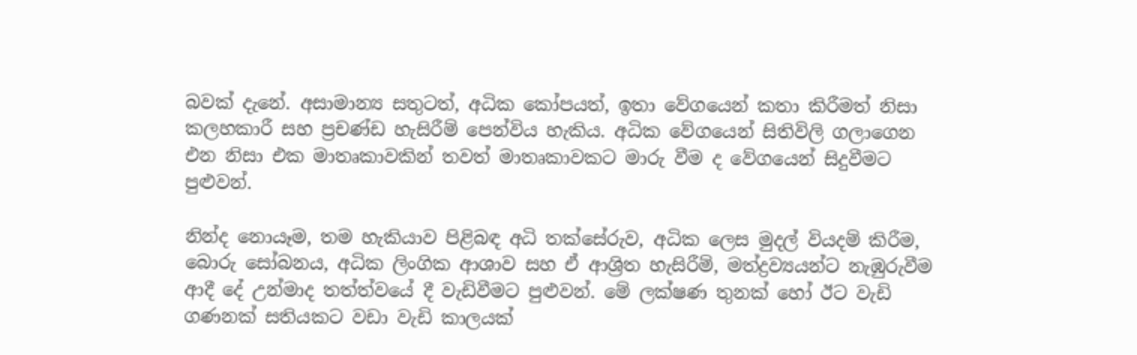බවක් දැනේ. අසාමාන්‍ය සතුටත්, අධික කෝපයත්, ඉතා වේගයෙන් කතා කිරීමත් නිසා කලහකාරී සහ ප්‍රචණ්ඩ හැසිරීම් පෙන්විය හැකිය. අධික වේගයෙන් සිතිවිලි ගලාගෙන එන නිසා එක මාතෘකාවකින් තවත් මාතෘකාවකට මාරු වීම ද වේගයෙන් සිදුවීමට පුළුවන්.

නින්ද නොයෑම, තම හැකියාව පිළිබඳ අධි තක්සේරුව, අධික ලෙස මුදල් වියදම් කිරීම, බොරු සෝබනය, අධික ලිංගික ආශාව සහ ඒ ආශ්‍රිත හැසිරීම්, මත්ද්‍රව්‍යයන්ට නැඹුරුවීම ආදී දේ උන්මාද තත්ත්වයේ දී වැඩිවීමට පුළුවන්. මේ ලක්ෂණ තුනක් හෝ ඊට වැඩි ගණනක් සතියකට වඩා වැඩි කාලයක්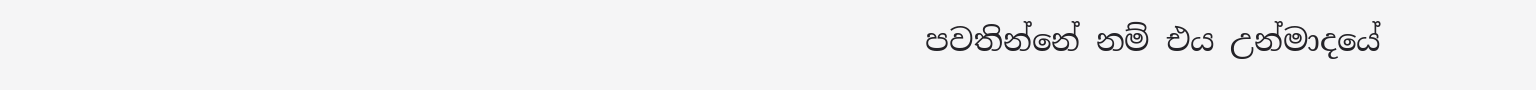පවතින්නේ නම් එය උන්මාදයේ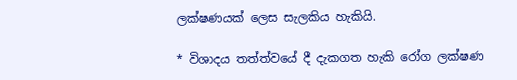ලක්ෂණයක් ලෙස සැලකිය හැකියි.

* විශාදය තත්ත්වයේ දී දැකගත හැකි රෝග ලක්ෂණ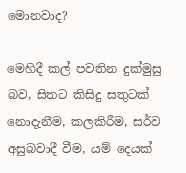මොනවාද?

මෙහිදී කල් පවතින දුක්මුසු බව, සිතට කිසිදු සතුටක් නොදැනීම, කලකිරීම, සර්ව අසුබවාදී වීම, යම් දෙයක්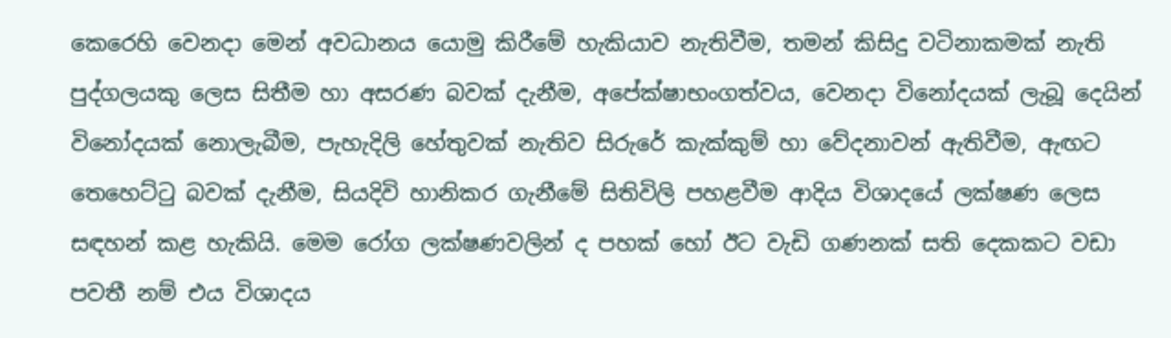කෙරෙහි වෙනදා මෙන් අවධානය යොමු කිරීමේ හැකියාව නැතිවීම, තමන් කිසිදු වටිනාකමක් නැති පුද්ගලයකු ලෙස සිතීම හා අසරණ බවක් දැනීම, අපේක්ෂාභංගත්වය, වෙනදා විනෝදයක් ලැබූ දෙයින් විනෝදයක් නොලැබීම, පැහැදිලි හේතුවක් නැතිව සිරුරේ කැක්කුම් හා වේදනා‍වන් ඇතිවීම, ඇඟට තෙහෙට්ටු බවක් දැනීම, සියදිවි හානිකර ගැනීමේ සිතිවිලි පහළවීම ආදිය විශාදයේ ලක්ෂණ ලෙස සඳහන් කළ හැකියි. මෙම රෝග ලක්ෂණවලින් ද පහක් හෝ ඊට වැඩි ගණනක් සති දෙකකට වඩා පවතී නම් එය විශාදය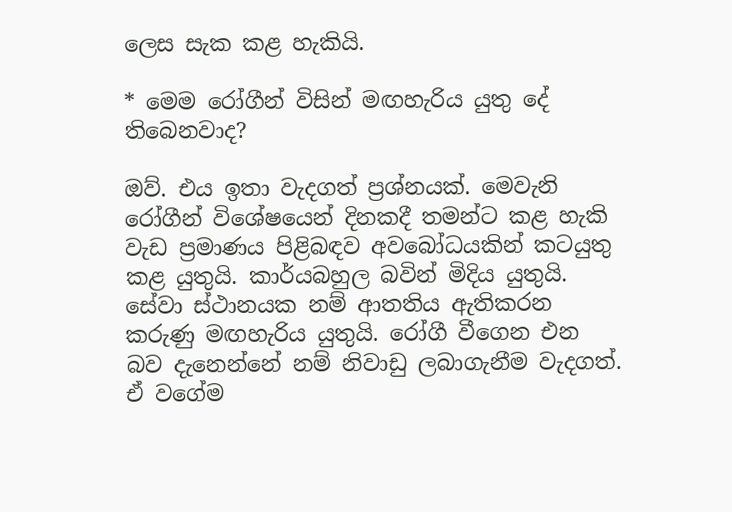ලෙස සැක කළ හැකියි.

* මෙම රෝගීන් විසින් මඟහැරිය යුතු දේ තිබෙනවාද?

ඔව්. එය ඉතා වැදගත් ප්‍රශ්නයක්. මෙවැනි රෝගීන් විශේෂයෙන් දිනකදී තමන්ට කළ හැකි වැඩ ප්‍රමාණය පිළිබඳව අවබෝධයකින් කටයුතු කළ යුතුයි. කාර්යබහුල බවින් මිදිය යුතුයි. සේවා ස්ථානයක නම් ආතතිය ඇතිකරන කරුණු මඟහැරිය යුතුයි. රෝගී වීගෙන එන බව දැනෙන්නේ නම් නිවාඩු ලබාගැනීම වැදගත්. ඒ වගේම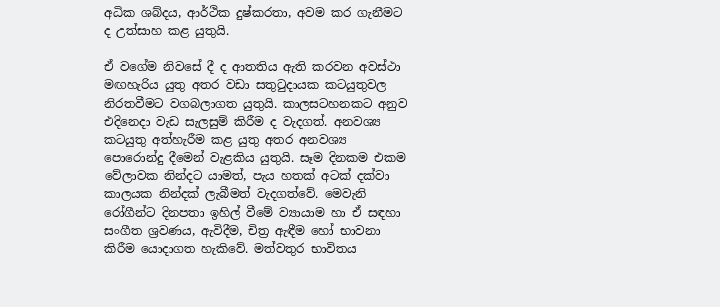අධික ‍ශබ්දය, ආර්ථික දුෂ්කරතා, අවම කර ගැනීමට ද උත්සාහ කළ යුතුයි.

ඒ වගේම නිවසේ දී ද ආතතිය ඇති කරවන අවස්ථා මඟහැරිය යුතු අතර වඩා සතුටුදායක කටයුතුවල නිරතවීමට වගබලාගත යුතුයි. කාලසටහනකට අනුව එදිනෙදා වැඩ සැලසුම් කිරීම ද වැදගත්. අනවශ්‍ය කටයුතු අත්හැරීම කළ යුතු අතර අනවශ්‍ය පොරොන්දු දීමෙන් වැළකිය යුතුයි. සෑම දිනකම එකම වේලාවක නින්දට යාමත්, පැය හතක් අටක් දක්වා කාලයක නින්දක් ලැබීමත් වැදගත්වේ. මෙවැනි රෝගීන්ට දිනපතා ඉහිල් වීමේ ව්‍යායාම හා ඒ සඳහා සංගීත ශ්‍රවණය, ඇවිදීම, චිත්‍ර ඇඳීම හෝ භාවනා කිරීම යොදාගත හැකිවේ. මත්වතුර භාවිතය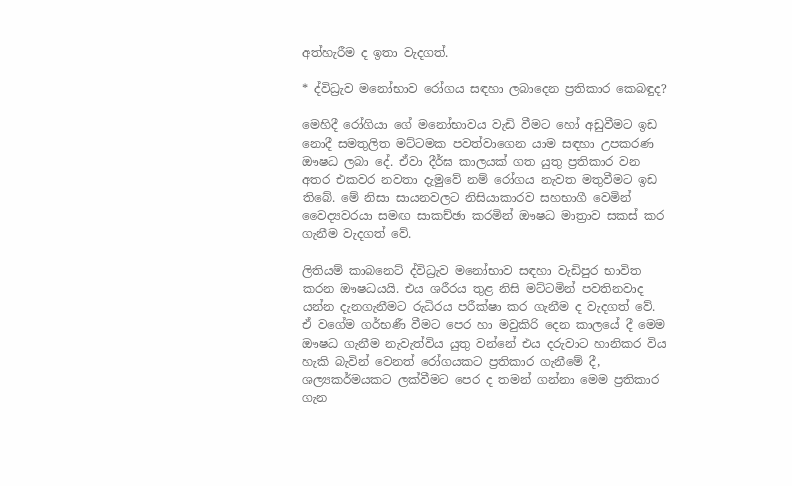අත්හැරීම ද ඉතා වැදගත්.

* ද්විධ්‍රැව මනෝභාව රෝගය සඳහා ලබාදෙන ප්‍රතිකාර කෙබඳුද?

මෙහිදී රෝගියා ගේ මනෝභාවය වැඩි වීමට හෝ අඩුවීමට ඉඩ නොදී සමතුලිත මට්ටමක පවත්වාගෙන යාම සඳහා උපකරණ ඖෂධ ලබා දේ. ඒවා දීර්ඝ කාලයක් ගත යුතු ප්‍රතිකාර වන අතර එකවර නවතා දැමුවේ නම් රෝගය නැවත මතුවීමට ඉඩ තිබේ. මේ නිසා සායනවලට නිසියාකාරව සහභාගී වෙමින් වෛද්‍යවරයා සමඟ සාකච්ඡා කරමින් ඖෂධ මාත්‍රාව සකස් කර ගැනීම වැදගත් වේ.

ලිතියම් කාබනෙට් ද්විධ්‍රැව මනෝභාව සඳහා වැඩිපුර භාවිත කරන ඖෂධයයි. එය ශරීරය තුළ නිසි මට්ටමින් පවතිනවාද යන්න දැනගැනීමට රුධිරය පරීක්ෂා කර ගැනීම ද වැදගත් වේ. ඒ වගේම ගර්භණී වීමට පෙර හා මවුකිරි දෙන කාලයේ දී මෙම ඖෂධ ගැනීම නැවැත්විය යුතු වන්නේ එය දරුවාට හානිකර විය හැකි බැවින් වෙනත් රෝගයකට ප්‍රතිකාර ගැනීමේ දී, ශල්‍යකර්මයකට ලක්වීමට පෙර ද තමන් ගන්නා මෙම ප්‍රතිකාර ගැන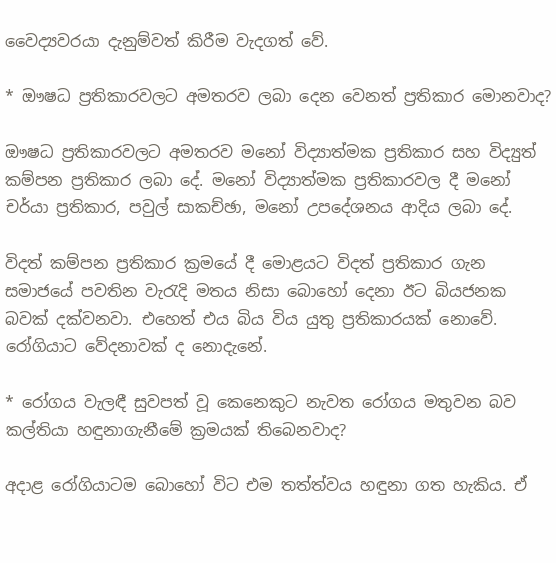වෛද්‍යවරයා දැනුම්වත් කිරීම වැදගත් වේ.

* ඖෂධ ප්‍රතිකාරවලට අමතරව ලබා දෙන වෙනත් ප්‍රතිකාර මොනවාද?

ඖෂධ ප්‍රතිකාරවලට අමතරව මනෝ විද්‍යාත්මක ප්‍රතිකාර සහ විද්‍යුත් කම්පන ප්‍රතිකාර ලබා දේ. මනෝ විද්‍යාත්මක ප්‍රතිකාරවල දී මනෝ චර්යා ප්‍රතිකාර, පවුල් සාකච්ඡා, මනෝ උපදේශනය ආදිය ලබා දේ.

විදත් කම්පන ප්‍රතිකාර ක්‍රමයේ දී මොළයට විදත් ප්‍රතිකාර ගැන සමාජයේ පවතින වැරැදි මතය නිසා බොහෝ දෙනා ඊට බියජනක බවක් දක්වනවා. එහෙත් එය බිය විය යුතු ප්‍රතිකාරයක් නොවේ. රෝගියාට වේදනාවක් ද නොදැනේ.

* රෝගය වැලඳී සුවපත් වූ කෙනෙකුට නැවත රෝගය මතුවන බව කල්තියා හඳුනාගැනීමේ ක්‍රමයක් තිබෙනවාද?

අදාළ රෝගියාටම බොහෝ විට එම තත්ත්වය හඳුනා ගත හැකිය. ඒ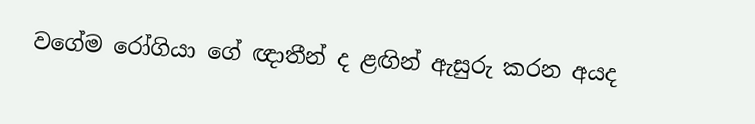වගේම රෝගියා ගේ ඥාතීන් ද ළඟින් ඇසුරු කරන අයද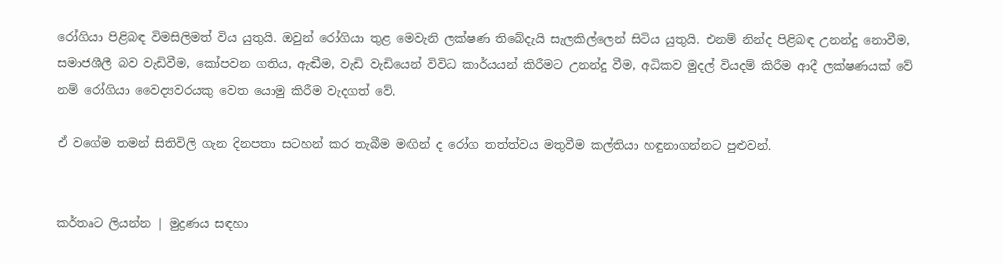රෝගියා පිළිබඳ විමසිලිමත් විය යුතුයි. ඔවුන් රෝගියා තුළ මෙවැනි ලක්ෂණ තිබේදැයි සැලකිල්ලෙන් සිටිය යුතුයි. එනම් නින්ද පිළිබඳ උනන්දු නොවීම, සමාජශීලී බව වැඩිවීම, කෝපවන ගතිය, ඇඬීම, වැඩි වැඩියෙන් විවිධ කාර්යයන් කිරීමට උනන්දු වීම, අධිකව මුදල් වියදම් කිරීම ආදී ලක්ෂණයක් වේ නම් රෝගියා වෛද්‍යවරයකු වෙත යොමු කිරීම වැදගත් වේ.

ඒ වගේම තමන් සිතිවිලි ගැන දිනපතා සටහන් කර තැබීම මඟින් ද රෝග තත්ත්වය මතුවීම කල්තියා හඳුනාගන්නට පුළුවන්.


කර්තෘට ලියන්න | මුද්‍රණය සඳහා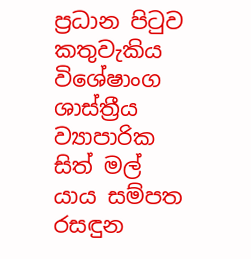ප්‍රධාන පිටුව කතුවැකිය විශේෂාංග ශාස්ත්‍රීය ව්‍යාපාරික සිත් මල් යාය සම්පත රසඳුන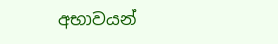අභාවයන්